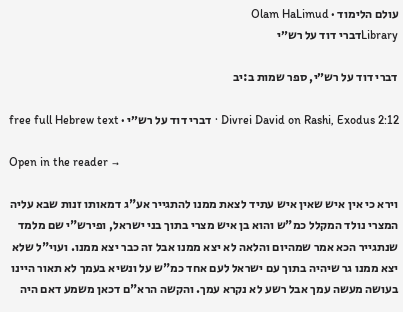עולם הלימוד · Olam HaLimud
Libraryדברי דוד על רש״י

דברי דוד על רש״י, ספר שמות ב:יב

Divrei David on Rashi, Exodus 2:12 · דברי דוד על רש״י · free full Hebrew text

Open in the reader →

וירא כי אין איש שאין איש עתיד לצאת ממנו להתגייר אע"ג דמאותו זנות שבא עליה המצרי נולד המקלל כמ"ש והוא בן איש מצרי בתוך בני ישראל, ופירש"י שם מלמד שנתגייר הכא אמר שמהיום והלאה לא יצא ממנו אבל זה כבר יצא ממנו. ועוי"ל שלא יצא ממנו גר שיהיה בתוך עם ישראל לעם אחד כמ"ש על ונשיא בעמך לא תאור היינו בעושה מעשה עמך אבל רשע לא נקרא עמך. והקשה הרא"ם דכאן משמע דאם היה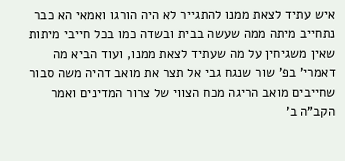איש עתיד לצאת ממנו להתגייר לא היה הורגו ואמאי הא כבר נתחייב מיתה ממה שעשה בבית ובשדה כמו בכל חייבי מיתות שאין משגיחין על מה שעתיד לצאת ממנו, ועוד הביא מה דאמרי' בפ' שור שנגח גבי אל תצר את מואב דהיה משה סבור שחייבים מואב הריגה מכח הצווי של צרור המדינים ואמר הקב"ה ב'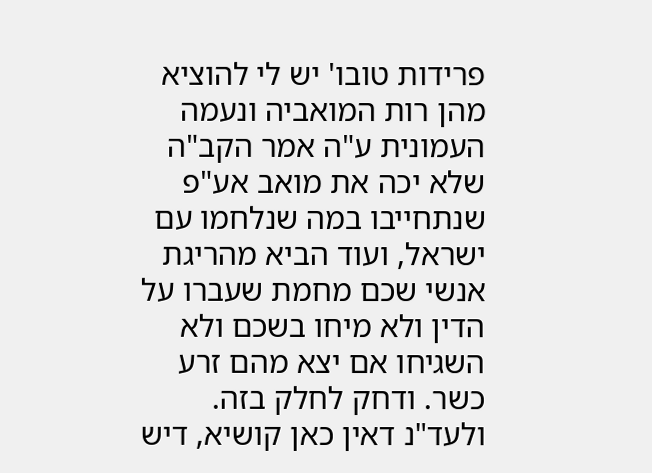פרידות טובו' יש לי להוציא מהן רות המואביה ונעמה העמונית ע"ה אמר הקב"ה שלא יכה את מואב אע"פ שנתחייבו במה שנלחמו עם ישראל, ועוד הביא מהריגת אנשי שכם מחמת שעברו על הדין ולא מיחו בשכם ולא השגיחו אם יצא מהם זרע כשר. ודחק לחלק בזה. ולעד"נ דאין כאן קושיא, דיש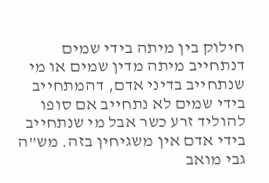חילוק בין מיתה בידי שמים דנתחייב מיתה מדין שמים או מי שנתחייב בדיני אדם, דהמתחייב בידי שמים לא נתחייב אם סופו להוליד זרע כשר אבל מי שנתחייב בידי אדם אין משגיחין בזה. מש"ה גבי מואב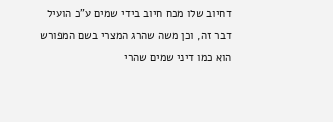דחיוב שלו מכח חיוב בידי שמים ע"כ הועיל דבר זה, וכן משה שהרג המצרי בשם המפורש הוא כמו דיני שמים שהרי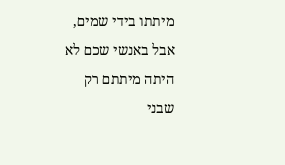מיתתו בידי שמים, אבל באנשי שכם לא היתה מיתתם רק שבני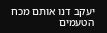יעקב דנו אותם מכח הטעמים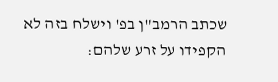שכתב הרמב"ן בפ' וישלח בזה לא הקפידו על זרע שלהם: